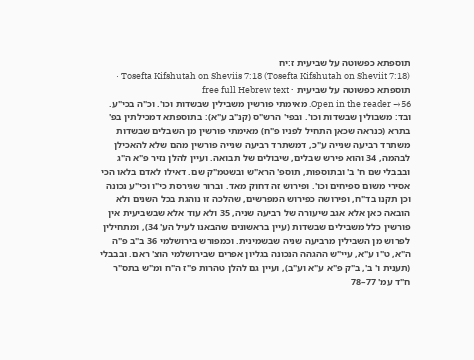תוספתא כפשוטה על שביעית ז:יח
Tosefta Kifshutah on Sheviis 7:18 (Tosefta Kifshutah on Sheviit 7:18) · תוספתא כפשוטה על שביעית · free full Hebrew text
Open in the reader →56. מאימתי פורשין משבילין שבשדות וכו'. וכ"ה בכי"ע. ובד: משבולין שבשדות וכו'. ובפי' הרש"ס (קנ"ב ע"א): בתוספתא דמכילתין בפ' בתרא (כנראה שכאן התחיל לפניו פ"ח) מאימתי פורשין מן השבלים שבשדות משתרד רביעה שנייה ע"כ, דמשתרד רביעה שנייה פורשין מהם שלא להאכילן לבהמה, 34 והוא פירש שבלים, שיבולים של תבואה. ועיין להלן נזיר פ"א ה"ג ובבבלי שם ח' ב' ובתוספות, תוספ' הרא"ש ובשטמ"ק שם. דאילו לאדם בלאו הכי אסירי משום ספיחים וכו'. ופירוש זה דחוק מאד. וברור שגירסת כי"ו וכי"ע נכונה וכן תקנו בד"ח, ופירושה כפירוש המפרשים, שהלכה זו נוהגת בכל השנים ולא הובאה כאן אלא אגב שיעורה של רביעה שניה, 35 ולא עוד אלא שבשביעית אין פורשין כלל משבילים שבשדות (עיין בראשונים שהבאנו לעיל הע' 34), ומתחילין לפרוש מן השבילין מרביעה שניה שבשמינית. וכמפורש בירושלמי 36 ב"ב פ"ה ה"א, ט"ו ע"א, עיי"ש ההגהה הנכונה בגליון אפרים שבירושלמי הוצ' ראם. ובבבלי (תענית ו' ב', ב"ק פ"א ע"א וע"ב), ועיין גם להלן טהרות פ"ז ה"ח ומ"ש בתס"ר ח"ד עמ' 77–78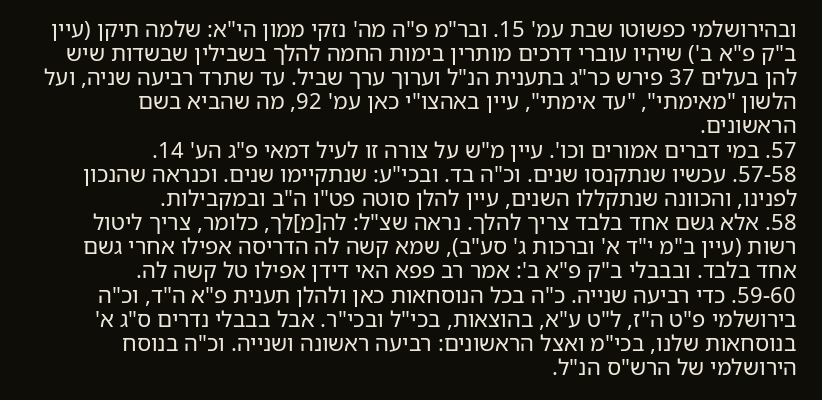ובהירושלמי כפשוטו שבת עמ' 15. ובר"מ פ"ה מה' נזקי ממון הי"א: שלמה תיקן (עיין ב"ק פ"א ב') שיהיו עוברי דרכים מותרין בימות החמה להלך בשבילין שבשדות שיש להן בעלים 37 פירש כר"ג בתענית הנ"ל וערוך ערך שביל. עד שתרד רביעה שניה, ועל הלשון "מאימתי", "עד אימתי", עיין באהצו"י כאן עמ' 92, מה שהביא בשם הראשונים.
57. במי דברים אמורים וכו'. עיין מ"ש על צורה זו לעיל דמאי פ"ג הע' 14.
57-58. עכשיו שנתקנסו שנים. וכ"ה בד. ובכי"ע: שנתקיימו שנים. וכנראה שהנכון לפנינו, והכוונה שנתקללו השנים, עיין להלן סוטה פט"ו ה"ב ובמקבילות.
58. אלא גשם אחד בלבד צריך להלך. נראה שצ"ל: לה[מ]לך, כלומר, צריך ליטול רשות (עיין ב"מ י"ד א' וברכות ג' סע"ב), שמא קשה לה הדריסה אפילו אחרי גשם אחד בלבד. ובבבלי ב"ק פ"א ב': אמר רב פפא האי דידן אפילו טל קשה לה.
59-60. כדי רביעה שנייה. כ"ה בכל הנוסחאות כאן ולהלן תענית פ"א ה"ד, וכ"ה בירושלמי פ"ט ה"ז, ל"ט ע"א, בהוצאות, בכי"ל ובכי"ר. אבל בבבלי נדרים ס"ג א' בנוסחאות שלנו, בכי"מ ואצל הראשונים: רביעה ראשונה ושנייה. וכ"ה בנוסח הירושלמי של הרש"ס הנ"ל.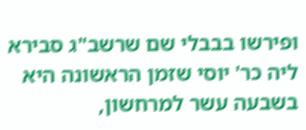ופירשו בבבלי שם שרשב"ג סבירא ליה כר' יוסי שזמן הראשונה היא בשבעה עשר למרחשון,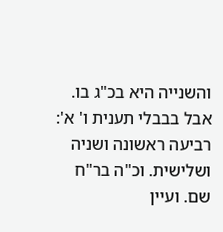והשנייה היא בכ"ג בו. אבל בבבלי תענית ו' א': רביעה ראשונה ושניה ושלישית. וכ"ה בר"ח שם. ועיין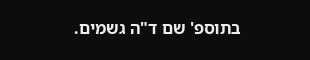בתוספ' שם ד"ה גשמים.